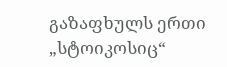გაზაფხულს ერთი „სტოიკოსიც“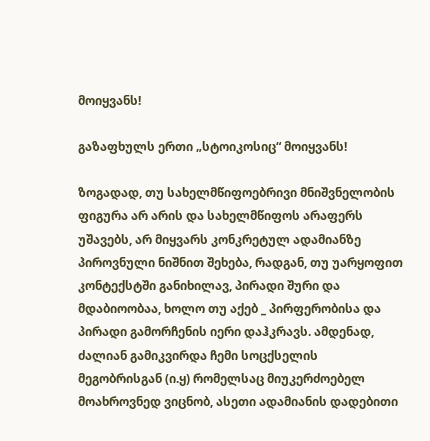მოიყვანს!

გაზაფხულს ერთი „სტოიკოსიც“ მოიყვანს!

ზოგადად, თუ სახელმწიფოებრივი მნიშვნელობის ფიგურა არ არის და სახელმწიფოს არაფერს უშავებს, არ მიყვარს კონკრეტულ ადამიანზე პიროვნული ნიშნით შეხება, რადგან, თუ უარყოფით კონტექსტში განიხილავ, პირადი შური და მდაბიოობაა, ხოლო თუ აქებ _ პირფერობისა და პირადი გამორჩენის იერი დაჰკრავს. ამდენად, ძალიან გამიკვირდა ჩემი სოცქსელის მეგობრისგან (ი.ყ) რომელსაც მიუკერძოებელ მოახროვნედ ვიცნობ, ასეთი ადამიანის დადებითი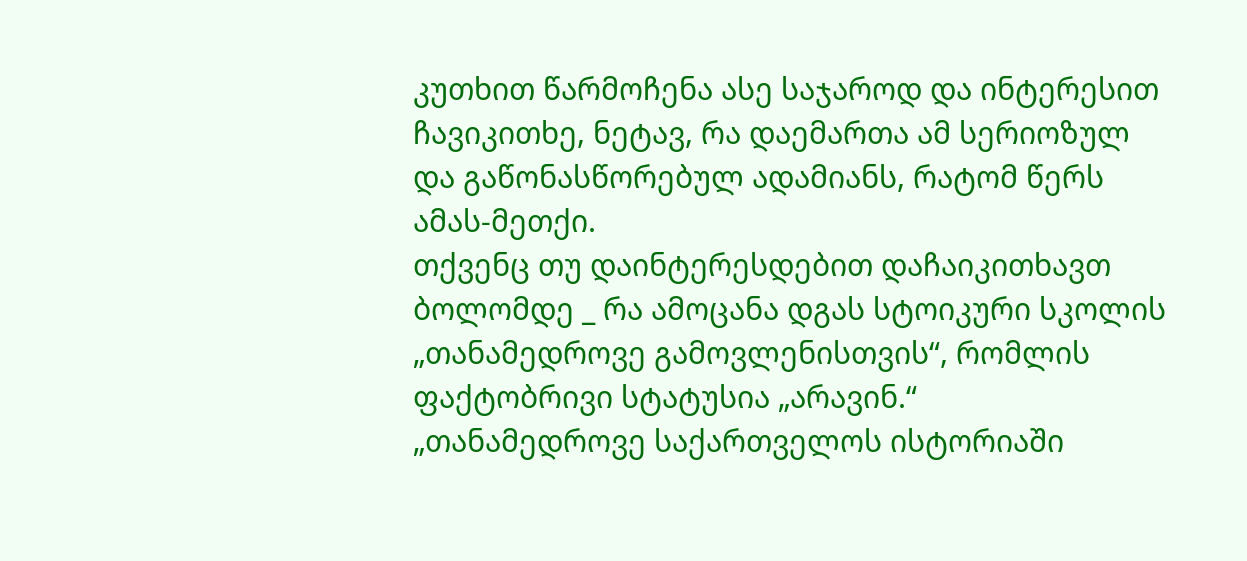კუთხით წარმოჩენა ასე საჯაროდ და ინტერესით ჩავიკითხე, ნეტავ, რა დაემართა ამ სერიოზულ და გაწონასწორებულ ადამიანს, რატომ წერს ამას-მეთქი.
თქვენც თუ დაინტერესდებით დაჩაიკითხავთ ბოლომდე _ რა ამოცანა დგას სტოიკური სკოლის „თანამედროვე გამოვლენისთვის“, რომლის ფაქტობრივი სტატუსია „არავინ.“
„თანამედროვე საქართველოს ისტორიაში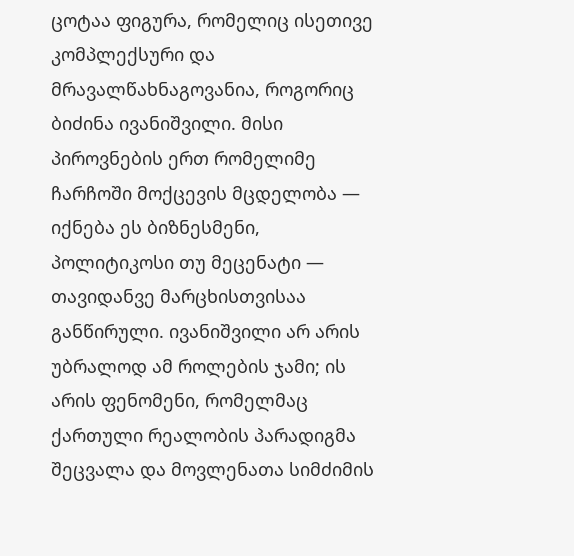ცოტაა ფიგურა, რომელიც ისეთივე კომპლექსური და მრავალწახნაგოვანია, როგორიც ბიძინა ივანიშვილი. მისი პიროვნების ერთ რომელიმე ჩარჩოში მოქცევის მცდელობა — იქნება ეს ბიზნესმენი, პოლიტიკოსი თუ მეცენატი — თავიდანვე მარცხისთვისაა განწირული. ივანიშვილი არ არის უბრალოდ ამ როლების ჯამი; ის არის ფენომენი, რომელმაც ქართული რეალობის პარადიგმა შეცვალა და მოვლენათა სიმძიმის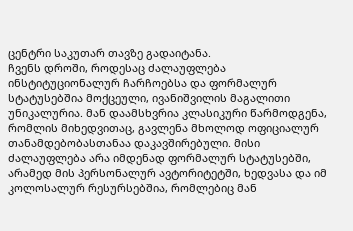ცენტრი საკუთარ თავზე გადაიტანა.
ჩვენს დროში, როდესაც ძალაუფლება ინსტიტუციონალურ ჩარჩოებსა და ფორმალურ სტატუსებშია მოქცეული, ივანიშვილის მაგალითი უნიკალურია. მან დაამსხვრია კლასიკური წარმოდგენა, რომლის მიხედვითაც, გავლენა მხოლოდ ოფიციალურ თანამდებობასთანაა დაკავშირებული. მისი ძალაუფლება არა იმდენად ფორმალურ სტატუსებში, არამედ მის პერსონალურ ავტორიტეტში, ხედვასა და იმ კოლოსალურ რესურსებშია, რომლებიც მან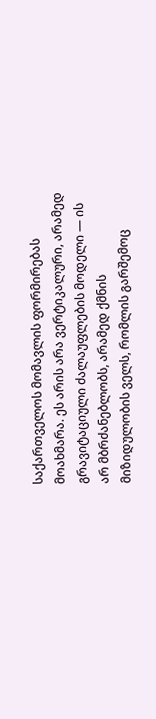საქართველოს მომავლის ფორმირებას მოახმარა. ეს არის არა ვერტიკალური, არამედ გრავიტაციული ძალაუფლების მოდელი — ის არ მბრძანებლობს, არამედ ქმნის მიზიდულობის ველს, რომლის გარშემოც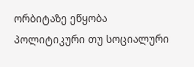ორბიტაზე ეწყობა პოლიტიკური თუ სოციალური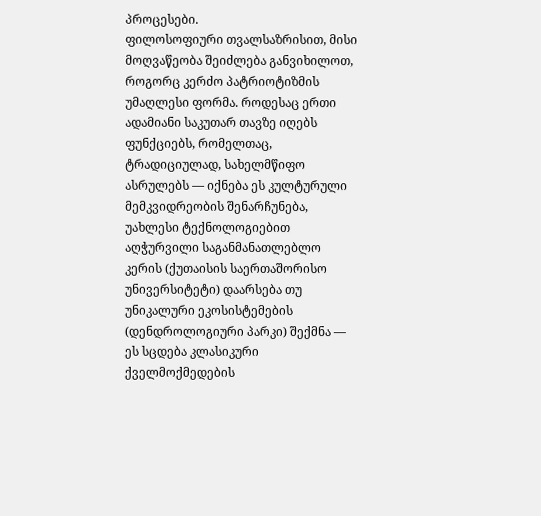პროცესები.
ფილოსოფიური თვალსაზრისით, მისი მოღვაწეობა შეიძლება განვიხილოთ, როგორც კერძო პატრიოტიზმის უმაღლესი ფორმა. როდესაც ერთი ადამიანი საკუთარ თავზე იღებს ფუნქციებს, რომელთაც, ტრადიციულად, სახელმწიფო ასრულებს — იქნება ეს კულტურული მემკვიდრეობის შენარჩუნება, უახლესი ტექნოლოგიებით აღჭურვილი საგანმანათლებლო კერის (ქუთაისის საერთაშორისო უნივერსიტეტი) დაარსება თუ უნიკალური ეკოსისტემების (დენდროლოგიური პარკი) შექმნა — ეს სცდება კლასიკური ქველმოქმედების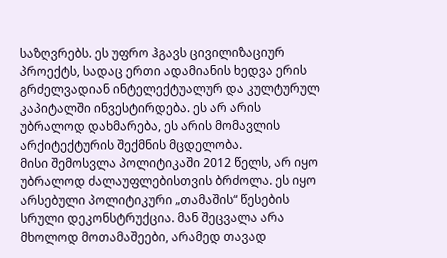საზღვრებს. ეს უფრო ჰგავს ცივილიზაციურ პროექტს, სადაც ერთი ადამიანის ხედვა ერის გრძელვადიან ინტელექტუალურ და კულტურულ კაპიტალში ინვესტირდება. ეს არ არის უბრალოდ დახმარება, ეს არის მომავლის არქიტექტურის შექმნის მცდელობა.
მისი შემოსვლა პოლიტიკაში 2012 წელს, არ იყო უბრალოდ ძალაუფლებისთვის ბრძოლა. ეს იყო არსებული პოლიტიკური „თამაშის“ წესების სრული დეკონსტრუქცია. მან შეცვალა არა მხოლოდ მოთამაშეები, არამედ თავად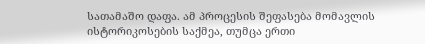სათამაშო დაფა. ამ პროცესის შეფასება მომავლის ისტორიკოსების საქმეა, თუმცა ერთი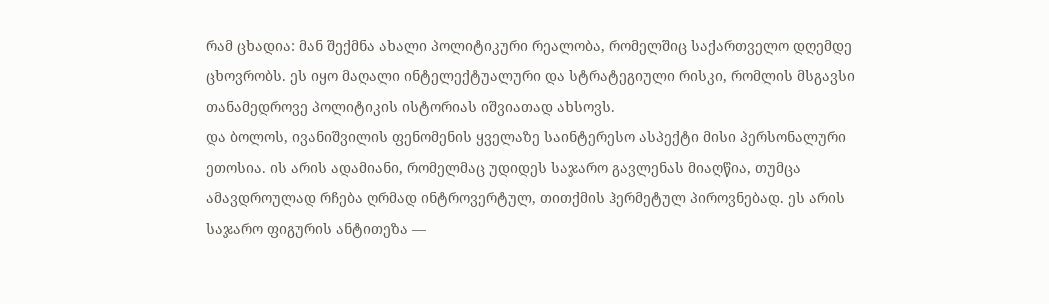რამ ცხადია: მან შექმნა ახალი პოლიტიკური რეალობა, რომელშიც საქართველო დღემდე ცხოვრობს. ეს იყო მაღალი ინტელექტუალური და სტრატეგიული რისკი, რომლის მსგავსი თანამედროვე პოლიტიკის ისტორიას იშვიათად ახსოვს.
და ბოლოს, ივანიშვილის ფენომენის ყველაზე საინტერესო ასპექტი მისი პერსონალური ეთოსია. ის არის ადამიანი, რომელმაც უდიდეს საჯარო გავლენას მიაღწია, თუმცა ამავდროულად რჩება ღრმად ინტროვერტულ, თითქმის ჰერმეტულ პიროვნებად. ეს არის საჯარო ფიგურის ანტითეზა —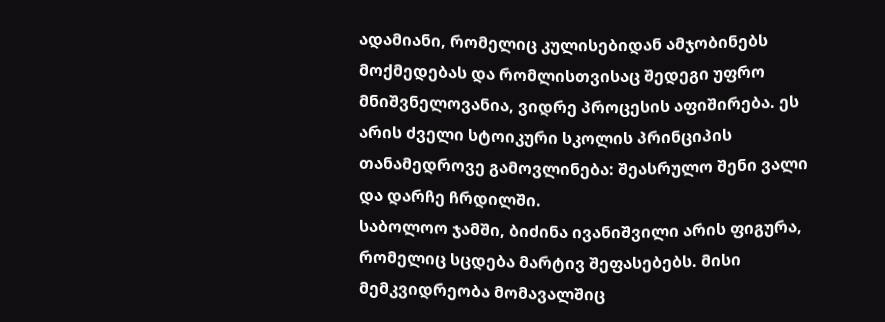ადამიანი, რომელიც კულისებიდან ამჯობინებს მოქმედებას და რომლისთვისაც შედეგი უფრო მნიშვნელოვანია, ვიდრე პროცესის აფიშირება. ეს არის ძველი სტოიკური სკოლის პრინციპის თანამედროვე გამოვლინება: შეასრულო შენი ვალი და დარჩე ჩრდილში.
საბოლოო ჯამში, ბიძინა ივანიშვილი არის ფიგურა, რომელიც სცდება მარტივ შეფასებებს. მისი მემკვიდრეობა მომავალშიც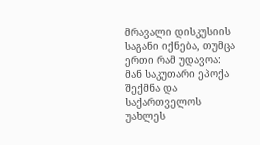მრავალი დისკუსიის საგანი იქნება, თუმცა ერთი რამ უდავოა: მან საკუთარი ეპოქა შექმნა და საქართველოს უახლეს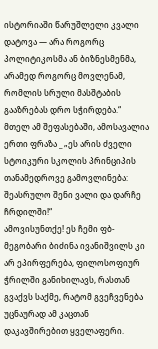ისტორიაში წარუშლელი კვალი დატოვა — არა როგორც პოლიტიკოსმა ან ბიზნესმენმა, არამედ როგორც მოვლენამ, რომლის სრული მასშტაბის გააზრებას დრო სჭირდება.“
მთელ ამ შეფასებაში, ამოსავალია ერთი ფრაზა _ „ეს არის ძველი სტოიკური სკოლის პრინციპის თანამედროვე გამოვლინება: შეასრულო შენი ვალი და დარჩე ჩრდილში!“
ამოვისუნთქე! ეს ჩემი ფბ-მეგობარი ბიძინა ივანიშვილს კი არ ეპირფერება, ფილოსოფიურ ჭრილში განიხილავს, რასთან გვაქვს საქმე, რატომ გვეჩვენება უცნაურად ამ კაცთან დაკავშირებით ყველაფერი.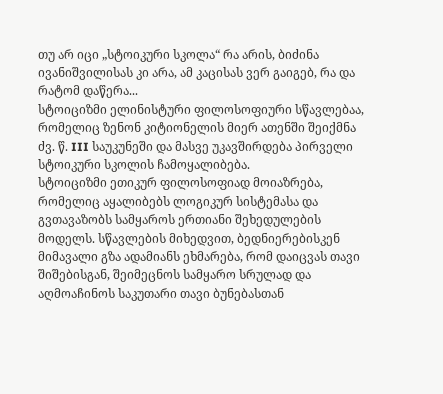თუ არ იცი „სტოიკური სკოლა“ რა არის, ბიძინა ივანიშვილისას კი არა, ამ კაცისას ვერ გაიგებ, რა და რატომ დაწერა...
სტოიციზმი ელინისტური ფილოსოფიური სწავლებაა, რომელიც ზენონ კიტიონელის მიერ ათენში შეიქმნა ძვ. წ. III საუკუნეში და მასვე უკავშირდება პირველი სტოიკური სკოლის ჩამოყალიბება.
სტოიციზმი ეთიკურ ფილოსოფიად მოიაზრება, რომელიც აყალიბებს ლოგიკურ სისტემასა და გვთავაზობს სამყაროს ერთიანი შეხედულების მოდელს. სწავლების მიხედვით, ბედნიერებისკენ მიმავალი გზა ადამიანს ეხმარება, რომ დაიცვას თავი შიშებისგან, შეიმეცნოს სამყარო სრულად და აღმოაჩინოს საკუთარი თავი ბუნებასთან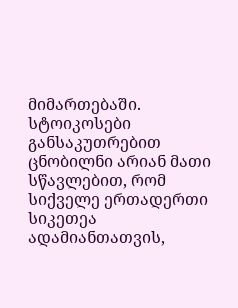მიმართებაში.
სტოიკოსები განსაკუთრებით ცნობილნი არიან მათი სწავლებით, რომ სიქველე ერთადერთი სიკეთეა ადამიანთათვის,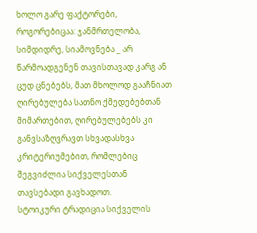ხოლო გარე ფაქტორები, როგორებიცაა: ჯანმრთელობა, სიმდიდრე, სიამოვნება _ არ წარმოადგენენ თავისთავად კარგ ან ცუდ ცნებებს, მათ მხოლოდ გააჩნიათ ღირებულება სათნო ქმედებებთან მიმართებით, ღირებულებებს კი განვსაზღვრავთ სხვადასხვა კრიტერიუმებით, რომლებიც შეგვიძლია სიქველესთან თავსებადი გავხადოთ.
სტოიკური ტრადიცია სიქველის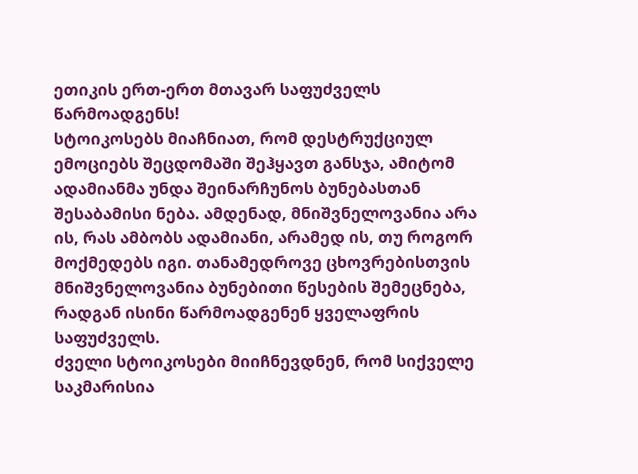ეთიკის ერთ-ერთ მთავარ საფუძველს წარმოადგენს!
სტოიკოსებს მიაჩნიათ, რომ დესტრუქციულ ემოციებს შეცდომაში შეჰყავთ განსჯა, ამიტომ ადამიანმა უნდა შეინარჩუნოს ბუნებასთან შესაბამისი ნება. ამდენად, მნიშვნელოვანია არა ის, რას ამბობს ადამიანი, არამედ ის, თუ როგორ მოქმედებს იგი. თანამედროვე ცხოვრებისთვის მნიშვნელოვანია ბუნებითი წესების შემეცნება, რადგან ისინი წარმოადგენენ ყველაფრის საფუძველს.
ძველი სტოიკოსები მიიჩნევდნენ, რომ სიქველე საკმარისია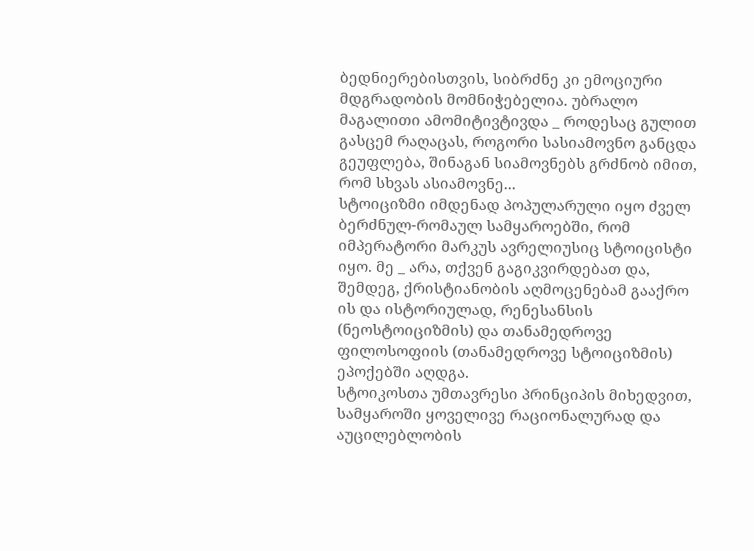ბედნიერებისთვის, სიბრძნე კი ემოციური მდგრადობის მომნიჭებელია. უბრალო მაგალითი ამომიტივტივდა _ როდესაც გულით გასცემ რაღაცას, როგორი სასიამოვნო განცდა გეუფლება, შინაგან სიამოვნებს გრძნობ იმით, რომ სხვას ასიამოვნე...
სტოიციზმი იმდენად პოპულარული იყო ძველ ბერძნულ-რომაულ სამყაროებში, რომ იმპერატორი მარკუს ავრელიუსიც სტოიცისტი იყო. მე _ არა, თქვენ გაგიკვირდებათ და, შემდეგ, ქრისტიანობის აღმოცენებამ გააქრო ის და ისტორიულად, რენესანსის (ნეოსტოიციზმის) და თანამედროვე ფილოსოფიის (თანამედროვე სტოიციზმის) ეპოქებში აღდგა.
სტოიკოსთა უმთავრესი პრინციპის მიხედვით, სამყაროში ყოველივე რაციონალურად და აუცილებლობის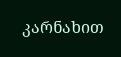კარნახით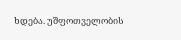ხდება. უშფოთველობის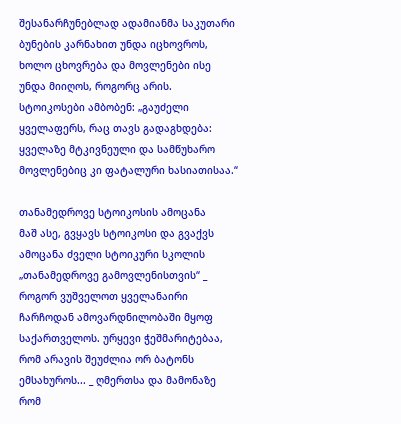შესანარჩუნებლად ადამიანმა საკუთარი ბუნების კარნახით უნდა იცხოვროს, ხოლო ცხოვრება და მოვლენები ისე უნდა მიიღოს, როგორც არის. სტოიკოსები ამბობენ: „გაუძელი ყველაფერს, რაც თავს გადაგხდება: ყველაზე მტკივნეული და სამწუხარო მოვლენებიც კი ფატალური ხასიათისაა.“

თანამედროვე სტოიკოსის ამოცანა
მაშ ასე, გვყავს სტოიკოსი და გვაქვს ამოცანა ძველი სტოიკური სკოლის „თანამედროვე გამოვლენისთვის“ _ როგორ ვუშველოთ ყველანაირი ჩარჩოდან ამოვარდნილობაში მყოფ საქართველოს. ურყევი ჭეშმარიტებაა, რომ არავის შეუძლია ორ ბატონს ემსახუროს... _ ღმერთსა და მამონაზე რომ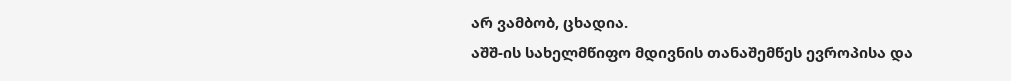არ ვამბობ, ცხადია.
აშშ-ის სახელმწიფო მდივნის თანაშემწეს ევროპისა და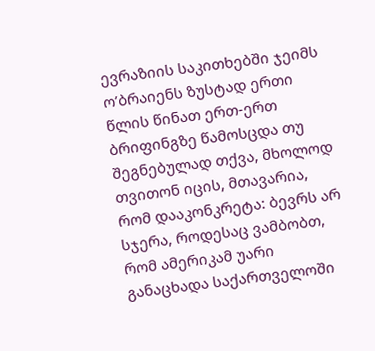ევრაზიის საკითხებში ჯეიმს ო’ბრაიენს ზუსტად ერთი წლის წინათ ერთ-ერთ ბრიფინგზე წამოსცდა თუ შეგნებულად თქვა, მხოლოდ თვითონ იცის, მთავარია, რომ დააკონკრეტა: ბევრს არ სჯერა, როდესაც ვამბობთ, რომ ამერიკამ უარი განაცხადა საქართველოში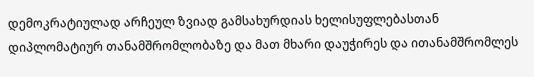დემოკრატიულად არჩეულ ზვიად გამსახურდიას ხელისუფლებასთან დიპლომატიურ თანამშრომლობაზე და მათ მხარი დაუჭირეს და ითანამშრომლეს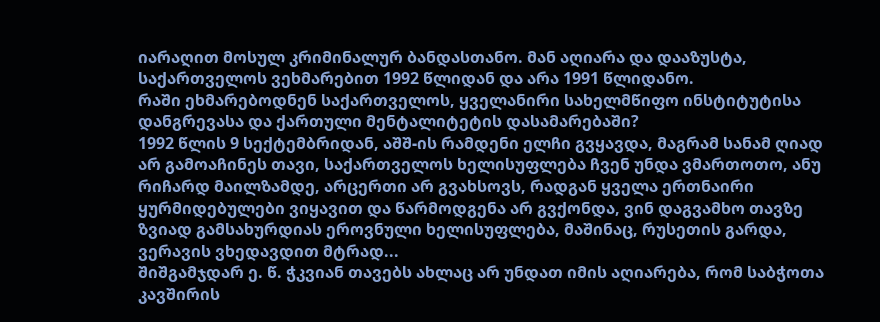იარაღით მოსულ კრიმინალურ ბანდასთანო. მან აღიარა და დააზუსტა, საქართველოს ვეხმარებით 1992 წლიდან და არა 1991 წლიდანო.
რაში ეხმარებოდნენ საქართველოს, ყველანირი სახელმწიფო ინსტიტუტისა დანგრევასა და ქართული მენტალიტეტის დასამარებაში?
1992 წლის 9 სექტემბრიდან, აშშ-ის რამდენი ელჩი გვყავდა, მაგრამ სანამ ღიად არ გამოაჩინეს თავი, საქართველოს ხელისუფლება ჩვენ უნდა ვმართოთო, ანუ რიჩარდ მაილზამდე, არცერთი არ გვახსოვს, რადგან ყველა ერთნაირი ყურმიდებულები ვიყავით და წარმოდგენა არ გვქონდა, ვინ დაგვამხო თავზე ზვიად გამსახურდიას ეროვნული ხელისუფლება, მაშინაც, რუსეთის გარდა, ვერავის ვხედავდით მტრად...
შიშგამჯდარ ე. წ. ჭკვიან თავებს ახლაც არ უნდათ იმის აღიარება, რომ საბჭოთა კავშირის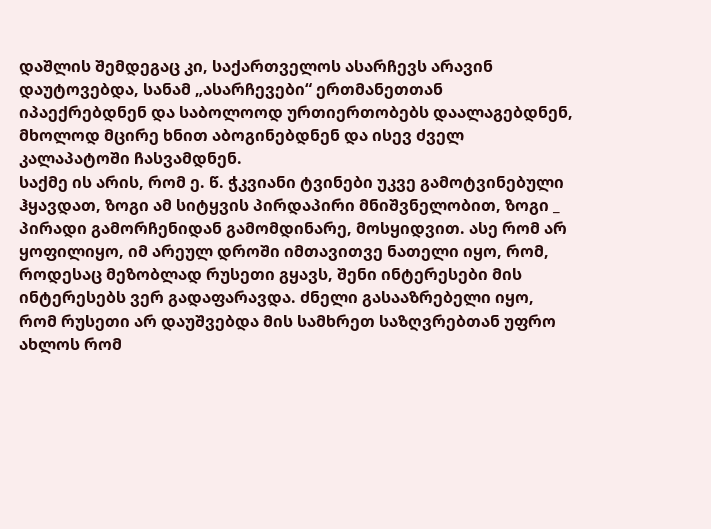დაშლის შემდეგაც კი, საქართველოს ასარჩევს არავინ დაუტოვებდა, სანამ „ასარჩევები“ ერთმანეთთან იპაექრებდნენ და საბოლოოდ ურთიერთობებს დაალაგებდნენ, მხოლოდ მცირე ხნით აბოგინებდნენ და ისევ ძველ კალაპატოში ჩასვამდნენ.
საქმე ის არის, რომ ე. წ. ჭკვიანი ტვინები უკვე გამოტვინებული ჰყავდათ, ზოგი ამ სიტყვის პირდაპირი მნიშვნელობით, ზოგი _ პირადი გამორჩენიდან გამომდინარე, მოსყიდვით. ასე რომ არ ყოფილიყო, იმ არეულ დროში იმთავითვე ნათელი იყო, რომ, როდესაც მეზობლად რუსეთი გყავს, შენი ინტერესები მის ინტერესებს ვერ გადაფარავდა. ძნელი გასააზრებელი იყო, რომ რუსეთი არ დაუშვებდა მის სამხრეთ საზღვრებთან უფრო ახლოს რომ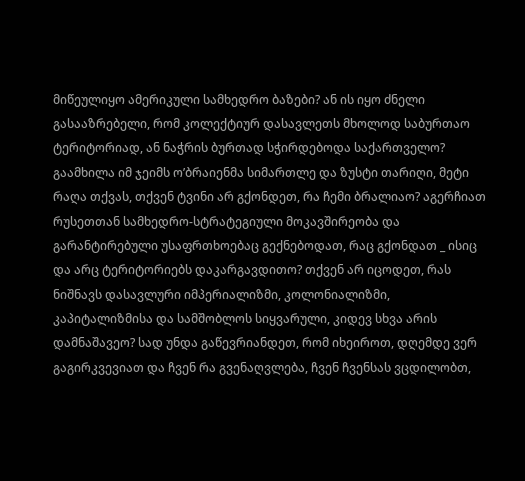მიწეულიყო ამერიკული სამხედრო ბაზები? ან ის იყო ძნელი გასააზრებელი, რომ კოლექტიურ დასავლეთს მხოლოდ საბურთაო ტერიტორიად, ან ნაჭრის ბურთად სჭირდებოდა საქართველო?
გაამხილა იმ ჯეიმს ო’ბრაიენმა სიმართლე და ზუსტი თარიღი, მეტი რაღა თქვას, თქვენ ტვინი არ გქონდეთ, რა ჩემი ბრალიაო? აგერჩიათ რუსეთთან სამხედრო-სტრატეგიული მოკავშირეობა და გარანტირებული უსაფრთხოებაც გექნებოდათ, რაც გქონდათ _ ისიც და არც ტერიტორიებს დაკარგავდითო? თქვენ არ იცოდეთ, რას ნიშნავს დასავლური იმპერიალიზმი, კოლონიალიზმი, კაპიტალიზმისა და სამშობლოს სიყვარული, კიდევ სხვა არის დამნაშავეო? სად უნდა გაწევრიანდეთ, რომ იხეიროთ, დღემდე ვერ გაგირკვევიათ და ჩვენ რა გვენაღვლება, ჩვენ ჩვენსას ვცდილობთ,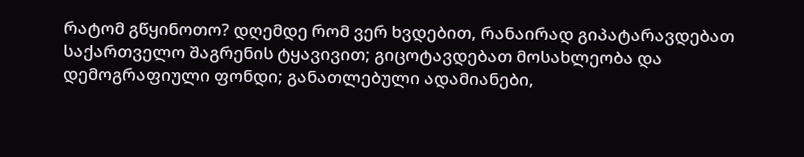რატომ გწყინოთო? დღემდე რომ ვერ ხვდებით, რანაირად გიპატარავდებათ საქართველო შაგრენის ტყავივით; გიცოტავდებათ მოსახლეობა და დემოგრაფიული ფონდი; განათლებული ადამიანები,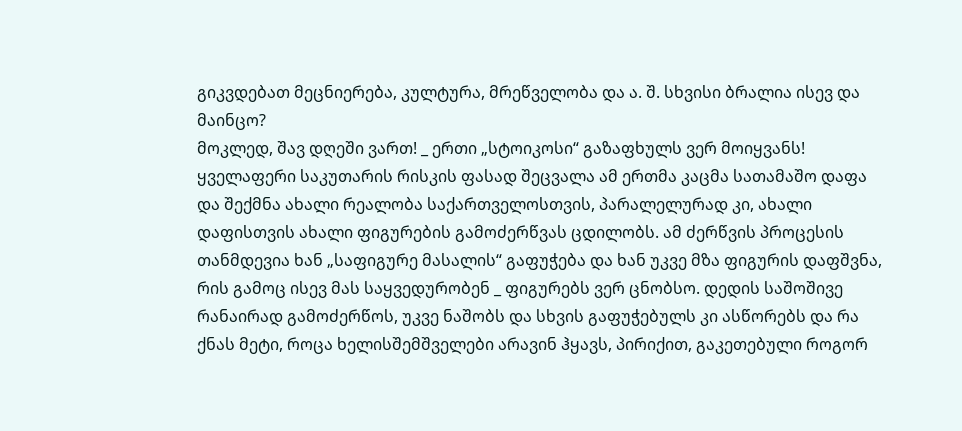გიკვდებათ მეცნიერება, კულტურა, მრეწველობა და ა. შ. სხვისი ბრალია ისევ და მაინცო?
მოკლედ, შავ დღეში ვართ! _ ერთი „სტოიკოსი“ გაზაფხულს ვერ მოიყვანს!
ყველაფერი საკუთარის რისკის ფასად შეცვალა ამ ერთმა კაცმა სათამაშო დაფა და შექმნა ახალი რეალობა საქართველოსთვის, პარალელურად კი, ახალი დაფისთვის ახალი ფიგურების გამოძერწვას ცდილობს. ამ ძერწვის პროცესის თანმდევია ხან „საფიგურე მასალის“ გაფუჭება და ხან უკვე მზა ფიგურის დაფშვნა, რის გამოც ისევ მას საყვედურობენ _ ფიგურებს ვერ ცნობსო. დედის საშოშივე რანაირად გამოძერწოს, უკვე ნაშობს და სხვის გაფუჭებულს კი ასწორებს და რა ქნას მეტი, როცა ხელისშემშველები არავინ ჰყავს, პირიქით, გაკეთებული როგორ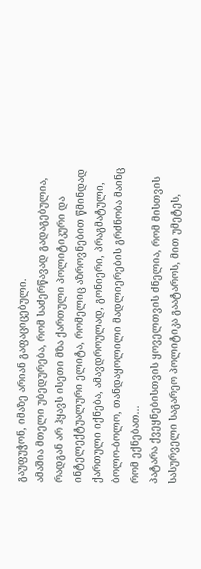გაუფუჭონ, იმაზე არიან გაფაციცებული.
ამაშია მთელი უბედურება, რომ საძერწავად გადაგებულია, რადგან არ ჰყავს ისეთი მზა ქართული პოლიტიკური და ინტელექტუალური ელიტა, რომელიც აზროვნებით წმინდად ქართული იქნება, ამავდროულად, გონიერი, პრაგმატული, ბოლო-ბოლო, თანდაყოლილი მადლიერების გრძნობა მაინც რომ ექნებათ...
პატარა ქვეყნებისთვის ყოველთვის ძნელია, რომ მისთვის სასურველი საგარეო პოლიტიკა გაატაროს, მით უმეტეს,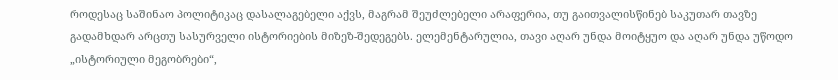როდესაც საშინაო პოლიტიკაც დასალაგებელი აქვს, მაგრამ შეუძლებელი არაფერია, თუ გაითვალისწინებ საკუთარ თავზე გადამხდარ არცთუ სასურველი ისტორიების მიზეზ-შედეგებს. ელემენტარულია, თავი აღარ უნდა მოიტყუო და აღარ უნდა უწოდო „ისტორიული მეგობრები“,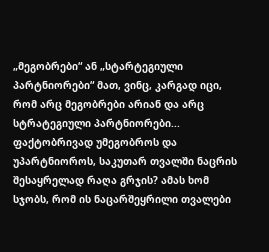„მეგობრები“ ან „სტარტეგიული პარტნიორები“ მათ, ვინც, კარგად იცი, რომ არც მეგობრები არიან და არც სტრატეგიული პარტნიორები...
ფაქტობრივად უმეგობროს და უპარტნიოროს, საკუთარ თვალში ნაცრის შესაყრელად რაღა გრჯის? ამას ხომ სჯობს, რომ ის ნაცარშეყრილი თვალები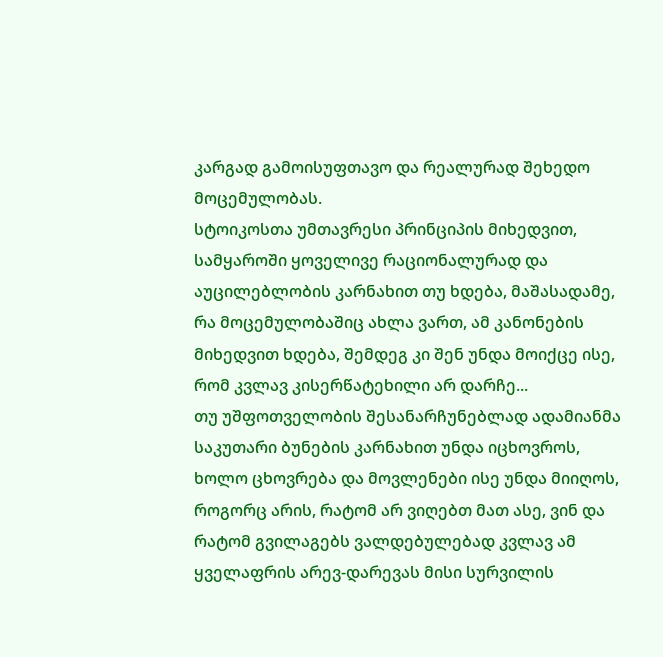კარგად გამოისუფთავო და რეალურად შეხედო მოცემულობას.
სტოიკოსთა უმთავრესი პრინციპის მიხედვით, სამყაროში ყოველივე რაციონალურად და აუცილებლობის კარნახით თუ ხდება, მაშასადამე, რა მოცემულობაშიც ახლა ვართ, ამ კანონების მიხედვით ხდება, შემდეგ კი შენ უნდა მოიქცე ისე, რომ კვლავ კისერწატეხილი არ დარჩე...
თუ უშფოთველობის შესანარჩუნებლად ადამიანმა საკუთარი ბუნების კარნახით უნდა იცხოვროს, ხოლო ცხოვრება და მოვლენები ისე უნდა მიიღოს, როგორც არის, რატომ არ ვიღებთ მათ ასე, ვინ და რატომ გვილაგებს ვალდებულებად კვლავ ამ ყველაფრის არევ-დარევას მისი სურვილის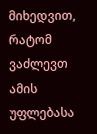მიხედვით, რატომ ვაძლევთ ამის უფლებასა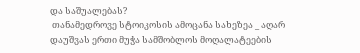და საშუალებას?
 თანამედროვე სტოიკოსის ამოცანა სახეზეა _ აღარ დაუშვას ერთი მუჭა სამშობლოს მოღალატეების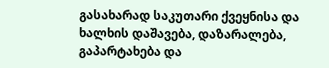გასახარად საკუთარი ქვეყნისა და ხალხის დაშავება, დაზარალება, გაპარტახება და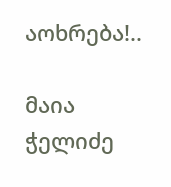აოხრება!..

მაია ჭელიძე